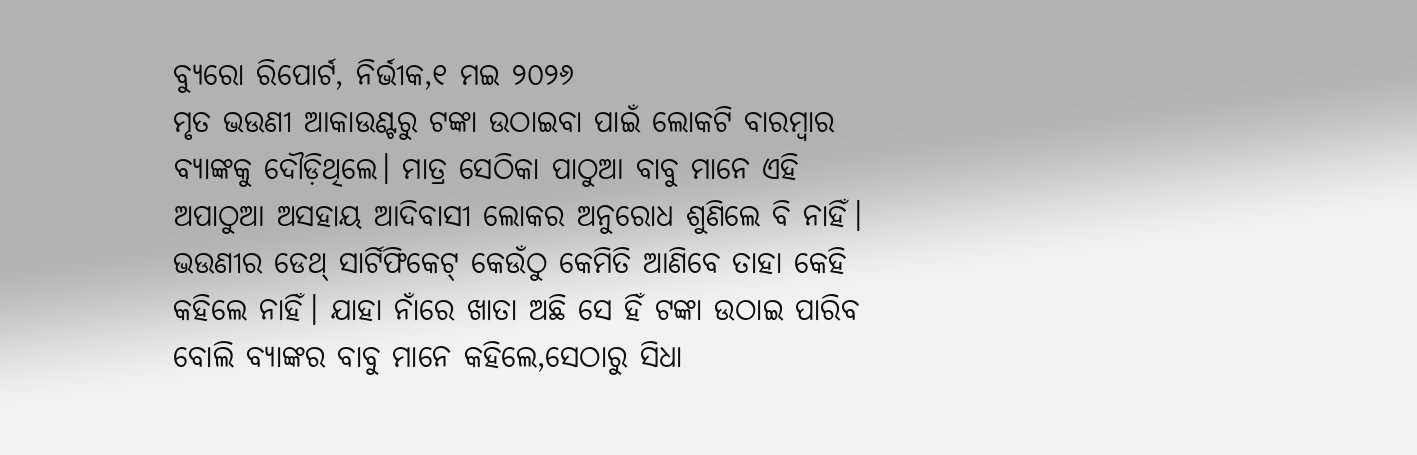ବ୍ୟୁରୋ ରିପୋର୍ଟ, ନିର୍ଭୀକ,୧ ମଇ ୨୦୨୬
ମୃତ ଭଉଣୀ ଆକାଉଣ୍ଟରୁ ଟଙ୍କା ଉଠାଇବା ପାଇଁ ଲୋକଟି ବାରମ୍ବାର ବ୍ୟାଙ୍କକୁ ଦୌଡ଼ିଥିଲେ। ମାତ୍ର ସେଠିକା ପାଠୁଆ ବାବୁ ମାନେ ଏହି ଅପାଠୁଆ ଅସହାୟ ଆଦିବାସୀ ଲୋକର ଅନୁରୋଧ ଶୁଣିଲେ ବି ନାହିଁ। ଭଉଣୀର ଡେଥ୍ ସାର୍ଟିଫିକେଟ୍ କେଉଁଠୁ କେମିତି ଆଣିବେ ତାହା କେହି କହିଲେ ନାହିଁ। ଯାହା ନାଁରେ ଖାତା ଅଛି ସେ ହିଁ ଟଙ୍କା ଉଠାଇ ପାରିବ ବୋଲି ବ୍ୟାଙ୍କର ବାବୁ ମାନେ କହିଲେ,ସେଠାରୁ ସିଧା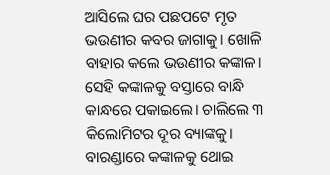ଆସିଲେ ଘର ପଛପଟେ ମୃତ ଭଉଣୀର କବର ଜାଗାକୁ। ଖୋଳି ବାହାର କଲେ ଭଉଣୀର କଙ୍କାଳ। ସେହି କଙ୍କାଳକୁ ବସ୍ତାରେ ବାନ୍ଧି କାନ୍ଧରେ ପକାଇଲେ। ଚାଲିଲେ ୩ କିଲୋମିଟର ଦୂର ବ୍ୟାଙ୍କକୁ। ବାରଣ୍ଡାରେ କଙ୍କାଳକୁ ଥୋଇ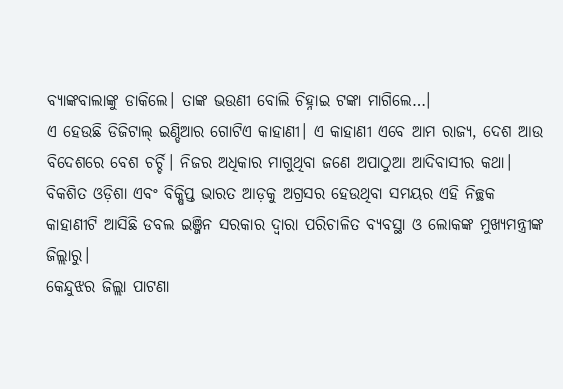ବ୍ୟାଙ୍କବାଲାଙ୍କୁ ଡାକିଲେ। ତାଙ୍କ ଭଉଣୀ ବୋଲି ଚିହ୍ନାଇ ଟଙ୍କା ମାଗିଲେ…।
ଏ ହେଉଛି ଡିଜିଟାଲ୍ ଇଣ୍ଡିଆର ଗୋଟିଏ କାହାଣୀ। ଏ କାହାଣୀ ଏବେ ଆମ ରାଜ୍ୟ, ଦେଶ ଆଉ ବିଦେଶରେ ବେଶ ଚର୍ଚ୍ଚି। ନିଜର ଅଧିକାର ମାଗୁଥିବା ଜଣେ ଅପାଠୁଆ ଆଦିବାସୀର କଥା। ବିକଶିତ ଓଡ଼ିଶା ଏବଂ ବିକ୍ଷିପ୍ତ ଭାରତ ଆଡ଼କୁ ଅଗ୍ରସର ହେଉଥିବା ସମୟର ଏହି ନିଚ୍ଛକ କାହାଣୀଟି ଆସିଛି ଡବଲ ଇଞ୍ଜିନ ସରକାର ଦ୍ୱାରା ପରିଚାଳିତ ବ୍ୟବସ୍ଥା ଓ ଲୋକଙ୍କ ମୁଖ୍ୟମନ୍ତ୍ରୀଙ୍କ ଜିଲ୍ଲାରୁ।
କେନ୍ଦୁଝର ଜିଲ୍ଲା ପାଟଣା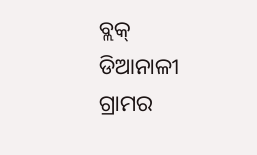ବ୍ଲକ୍ ଡିଆନାଳୀ ଗ୍ରାମର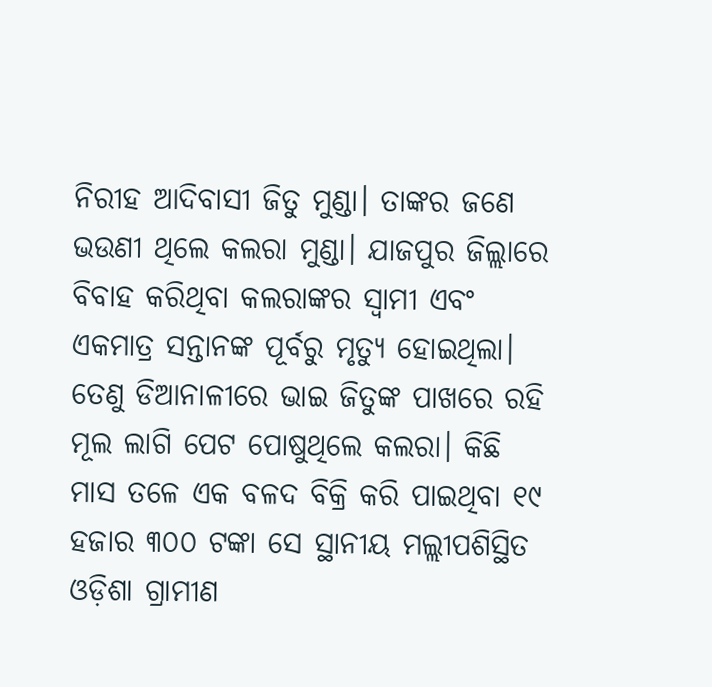ନିରୀହ ଆଦିବାସୀ ଜିତୁ ମୁଣ୍ଡା। ତାଙ୍କର ଜଣେ ଭଉଣୀ ଥିଲେ କଲରା ମୁଣ୍ଡା। ଯାଜପୁର ଜିଲ୍ଲାରେ ବିବାହ କରିଥିବା କଲରାଙ୍କର ସ୍ୱାମୀ ଏବଂ ଏକମାତ୍ର ସନ୍ତାନଙ୍କ ପୂର୍ବରୁ ମୃତ୍ୟୁ ହୋଇଥିଲା। ତେଣୁ ଡିଆନାଳୀରେ ଭାଇ ଜିତୁଙ୍କ ପାଖରେ ରହି ମୂଲ ଲାଗି ପେଟ ପୋଷୁଥିଲେ କଲରା। କିଛି ମାସ ତଳେ ଏକ ବଳଦ ବିକ୍ରି କରି ପାଇଥିବା ୧୯ ହଜାର ୩୦୦ ଟଙ୍କା ସେ ସ୍ଥାନୀୟ ମଲ୍ଲୀପଶିସ୍ଥିତ ଓଡ଼ିଶା ଗ୍ରାମୀଣ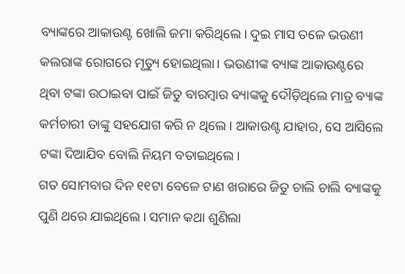ବ୍ୟାଙ୍କରେ ଆକାଉଣ୍ଟ ଖୋଲି ଜମା କରିଥିଲେ। ଦୁଇ ମାସ ତଳେ ଭଉଣୀ କଲରାଙ୍କ ରୋଗରେ ମୃତ୍ୟୁ ହୋଇଥିଲା। ଭଉଣୀଙ୍କ ବ୍ୟାଙ୍କ ଆକାଉଣ୍ଟରେ ଥିବା ଟଙ୍କା ଉଠାଇବା ପାଇଁ ଜିତୁ ବାରମ୍ବାର ବ୍ୟାଙ୍କକୁ ଦୌଡ଼ିଥିଲେ ମାତ୍ର ବ୍ୟାଙ୍କ କର୍ମଚାରୀ ତାଙ୍କୁ ସହଯୋଗ କରି ନ ଥିଲେ। ଆକାଉଣ୍ଟ ଯାହାର, ସେ ଆସିଲେ ଟଙ୍କା ଦିଆଯିବ ବୋଲି ନିୟମ ବତାଇଥିଲେ।
ଗତ ସୋମବାର ଦିନ ୧୧ଟା ବେଳେ ଟାଣ ଖରାରେ ଜିତୁ ଚାଲି ଚାଲି ବ୍ୟାଙ୍କକୁ ପୁଣି ଥରେ ଯାଇଥିଲେ। ସମାନ କଥା ଶୁଣିଲା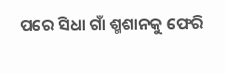ପରେ ସିଧା ଗାଁ ଶ୍ମଶାନକୁ ଫେରି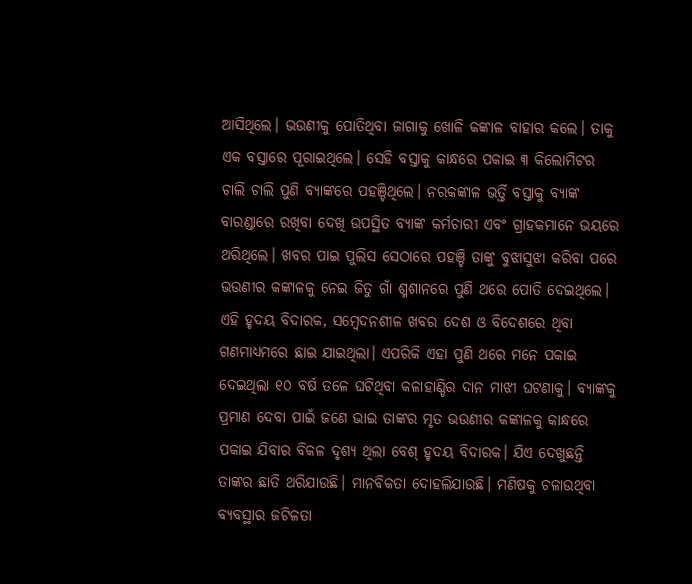ଆସିଥିଲେ। ଭଉଣୀକୁ ପୋତିଥିବା ଜାଗାକୁ ଖୋଳି କଙ୍କାଳ ବାହାର କଲେ। ତାକୁ ଏକ ବସ୍ତାରେ ପୂରାଇଥିଲେ। ସେହି ବସ୍ତାକୁ କାନ୍ଧରେ ପକାଇ ୩ କିଲୋମିଟର ଚାଲି ଚାଲି ପୁଣି ବ୍ୟାଙ୍କରେ ପହଞ୍ଚିଥିଲେ। ନରକଙ୍କାଳ ଭର୍ତ୍ତି ବସ୍ତାକୁ ବ୍ୟାଙ୍କ ବାରଣ୍ଡାରେ ରଖିବା ଦେଖି ଉପସ୍ଥିତ ବ୍ୟାଙ୍କ କର୍ମଚାରୀ ଏବଂ ଗ୍ରାହକମାନେ ଭୟରେ ଥରିଥିଲେ। ଖବର ପାଇ ପୁଲିସ ସେଠାରେ ପହଞ୍ଚି ତାଙ୍କୁ ବୁଝାସୁଝା କରିବା ପରେ ଭଉଣୀର କଙ୍କାଳକୁ ନେଇ ଜିତୁ ଗାଁ ଶ୍ମଶାନରେ ପୁଣି ଥରେ ପୋତି ଦେଇଥିଲେ।
ଏହି ହୃଦୟ ବିଦାରକ, ସମ୍ବେଦନଶୀଳ ଖବର ଦେଶ ଓ ବିଦେଶରେ ଥିବା ଗଣମାଧ୍ୟମରେ ଛାଇ ଯାଇଥିଲା। ଏପରିକି ଏହା ପୁଣି ଥରେ ମନେ ପକାଇ ଦେଇଥିଲା ୧୦ ବର୍ଷ ତଳେ ଘଟିଥିବା କଳାହାଣ୍ଡିର ଦାନ ମାଝୀ ଘଟଣାକୁ। ବ୍ୟାଙ୍କକୁ ପ୍ରମାଣ ଦେବା ପାଇଁ ଜଣେ ଭାଇ ତାଙ୍କର ମୃତ ଭଉଣୀର କଙ୍କାଳକୁ କାନ୍ଧରେ ପକାଇ ଯିବାର ବିକଳ ଦୃଶ୍ୟ ଥିଲା ବେଶ୍ ହୃଦୟ ବିଦାରକ। ଯିଏ ଦେଖୁଛନ୍ତି ତାଙ୍କର ଛାତି ଥରିଯାଉଛି। ମାନବିକତା ଦୋହଲିଯାଉଛି। ମଣିଷକୁ ଚଳାଉଥିବା ବ୍ୟବସ୍ଥାର ଜଟିଳତା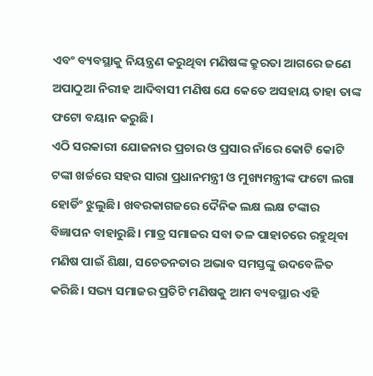ଏବଂ ବ୍ୟବସ୍ଥାକୁ ନିୟନ୍ତ୍ରଣ କରୁଥିବା ମଣିଷଙ୍କ କ୍ରୁରତା ଆଗରେ ଜଣେ ଅପାଠୁଆ ନିରୀହ ଆଦିବାସୀ ମଣିଷ ଯେ କେତେ ଅସହାୟ ତାହା ତାଙ୍କ ଫଟୋ ବୟାନ କରୁଛି।
ଏଠି ସରକାରୀ ଯୋଜନାର ପ୍ରଚାର ଓ ପ୍ରସାର ନାଁରେ କୋଟି କୋଟି ଟଙ୍କା ଖର୍ଚ୍ଚରେ ସହର ସାରା ପ୍ରଧାନମନ୍ତ୍ରୀ ଓ ମୁଖ୍ୟମନ୍ତ୍ରୀଙ୍କ ଫଟୋ ଲଗା ହୋର୍ଡିଂ ଝୁଲୁଛି। ଖବରକାଗଜରେ ଦୈନିକ ଲକ୍ଷ ଲକ୍ଷ ଟଙ୍କାର ବିଜ୍ଞାପନ ବାହାରୁଛି। ମାତ୍ର ସମାଜର ସବା ତଳ ପାହାଚରେ ରହୁଥିବା ମଣିଷ ପାଇଁ ଶିକ୍ଷା, ସଚେତନତାର ଅଭାବ ସମସ୍ତଙ୍କୁ ଉଦବେଳିତ କରିଛି। ସଭ୍ୟ ସମାଜର ପ୍ରତିଟି ମଣିଷକୁ ଆମ ବ୍ୟବସ୍ଥାର ଏହି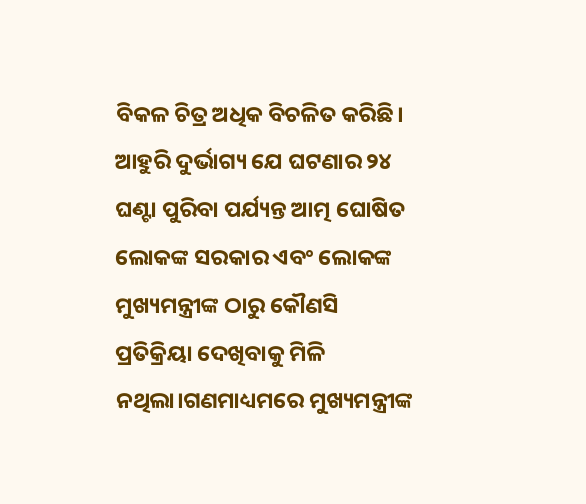ବିକଳ ଚିତ୍ର ଅଧିକ ବିଚଳିତ କରିଛି।
ଆହୁରି ଦୁର୍ଭାଗ୍ୟ ଯେ ଘଟଣାର ୨୪ ଘଣ୍ଟା ପୁରିବା ପର୍ଯ୍ୟନ୍ତ ଆତ୍ମ ଘୋଷିତ ଲୋକଙ୍କ ସରକାର ଏବଂ ଲୋକଙ୍କ ମୁଖ୍ୟମନ୍ତ୍ରୀଙ୍କ ଠାରୁ କୌଣସି ପ୍ରତିକ୍ରିୟା ଦେଖିବାକୁ ମିଳି ନଥିଲା।ଗଣମାଧ୍ୟମରେ ମୁଖ୍ୟମନ୍ତ୍ରୀଙ୍କ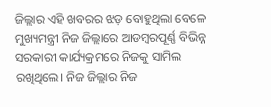ଜିଲ୍ଲାର ଏହି ଖବରର ଝଡ଼ ବୋହୁଥିଲା ବେଳେ ମୁଖ୍ୟମନ୍ତ୍ରୀ ନିଜ ଜିଲ୍ଲାରେ ଆଡମ୍ବରପୂର୍ଣ୍ଣ ବିଭିନ୍ନ ସରକାରୀ କାର୍ଯ୍ୟକ୍ରମରେ ନିଜକୁ ସାମିଲ ରଖିଥିଲେ। ନିଜ ଜିଲ୍ଲାର ନିଜ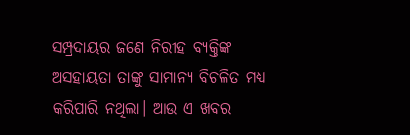ସମ୍ପ୍ରଦାୟର ଜଣେ ନିରୀହ ବ୍ୟକ୍ତିଙ୍କ ଅସହାୟତା ତାଙ୍କୁ ସାମାନ୍ୟ ବିଚଳିତ ମଧ୍ୟ କରିପାରି ନଥିଲା। ଆଉ ଏ ଖବର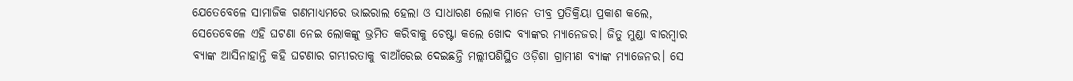ଯେତେବେଳେ ସାମାଜିକ ଗଣମାଧ୍ୟମରେ ଭାଇରାଲ ହେଲା ଓ ସାଧାରଣ ଲୋକ ମାନେ ତୀବ୍ର ପ୍ରତିକ୍ରିୟା ପ୍ରକାଶ କଲେ, ସେତେବେଳେ ଏହି ଘଟଣା ନେଇ ଲୋକଙ୍କୁ ଭ୍ରମିତ କରିବାକୁ ଚେଷ୍ଟା କଲେ ଖୋଦ ବ୍ୟାଙ୍କର ମ୍ୟାନେଜର। ଜିତୁ ମୁଣ୍ଡା ବାରମ୍ବାର ବ୍ୟାଙ୍କ ଆସିନାହାନ୍ତି କହି ଘଟଣାର ଗମ୍ଭୀରତାକୁ ବାଆଁରେଇ ଦେଇଛନ୍ତି ମଲ୍ଲୀପଶିସ୍ଥିତ ଓଡ଼ିଶା ଗ୍ରାମୀଣ ବ୍ୟାଙ୍କ ମ୍ୟାଜେନର। ସେ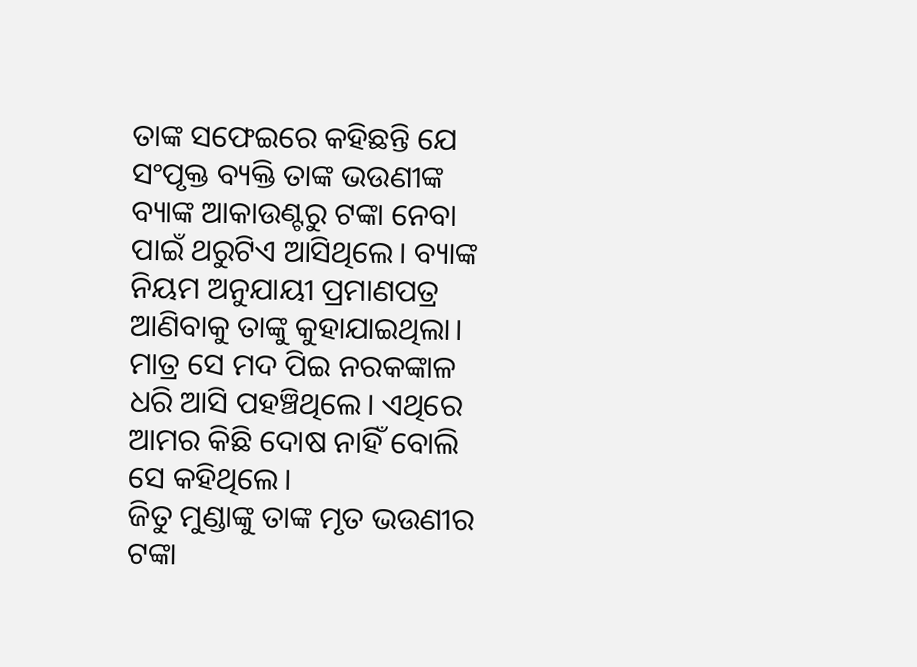ତାଙ୍କ ସଫେଇରେ କହିଛନ୍ତି ଯେ ସଂପୃକ୍ତ ବ୍ୟକ୍ତି ତାଙ୍କ ଭଉଣୀଙ୍କ ବ୍ୟାଙ୍କ ଆକାଉଣ୍ଟରୁ ଟଙ୍କା ନେବା ପାଇଁ ଥରୁଟିଏ ଆସିଥିଲେ। ବ୍ୟାଙ୍କ ନିୟମ ଅନୁଯାୟୀ ପ୍ରମାଣପତ୍ର ଆଣିବାକୁ ତାଙ୍କୁ କୁହାଯାଇଥିଲା। ମାତ୍ର ସେ ମଦ ପିଇ ନରକଙ୍କାଳ ଧରି ଆସି ପହଞ୍ଚିଥିଲେ। ଏଥିରେ ଆମର କିଛି ଦୋଷ ନାହିଁ ବୋଲି ସେ କହିଥିଲେ।
ଜିତୁ ମୁଣ୍ଡାଙ୍କୁ ତାଙ୍କ ମୃତ ଭଉଣୀର ଟଙ୍କା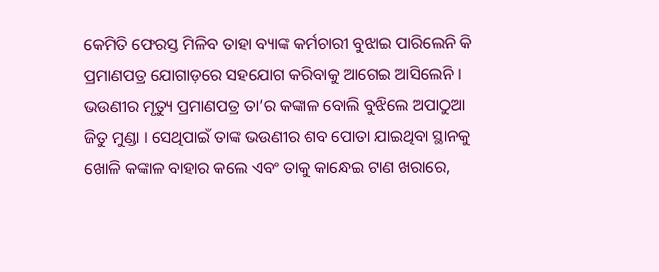କେମିତି ଫେରସ୍ତ ମିଳିବ ତାହା ବ୍ୟାଙ୍କ କର୍ମଚାରୀ ବୁଝାଇ ପାରିଲେନି କି ପ୍ରମାଣପତ୍ର ଯୋଗାଡ଼ରେ ସହଯୋଗ କରିବାକୁ ଆଗେଇ ଆସିଲେନି । ଭଉଣୀର ମୃତ୍ୟୁ ପ୍ରମାଣପତ୍ର ତା’ର କଙ୍କାଳ ବୋଲି ବୁଝିଲେ ଅପାଠୁଆ ଜିତୁ ମୁଣ୍ଡା । ସେଥିପାଇଁ ତାଙ୍କ ଭଉଣୀର ଶବ ପୋତା ଯାଇଥିବା ସ୍ଥାନକୁ ଖୋଳି କଙ୍କାଳ ବାହାର କଲେ ଏବଂ ତାକୁ କାନ୍ଧେଇ ଟାଣ ଖରାରେ,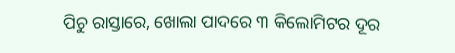ପିଚୁ ରାସ୍ତାରେ, ଖୋଲା ପାଦରେ ୩ କିଲୋମିଟର ଦୂର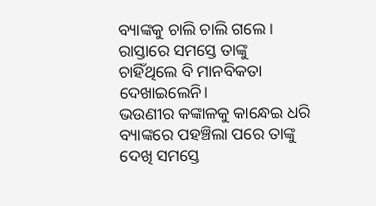ବ୍ୟାଙ୍କକୁ ଚାଲି ଚାଲି ଗଲେ । ରାସ୍ତାରେ ସମସ୍ତେ ତାଙ୍କୁ ଚାହିଁଥିଲେ ବି ମାନବିକତା ଦେଖାଇଲେନି।
ଭଉଣୀର କଙ୍କାଳକୁ କାନ୍ଧେଇ ଧରି ବ୍ୟାଙ୍କରେ ପହଞ୍ଚିଲା ପରେ ତାଙ୍କୁ ଦେଖି ସମସ୍ତେ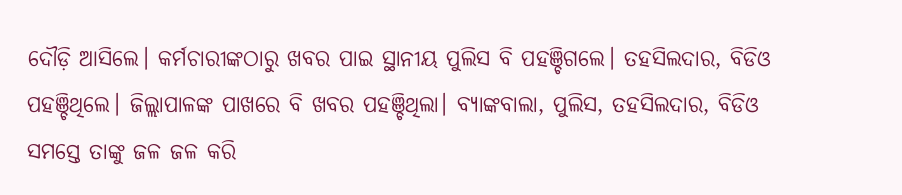ଦୌଡ଼ି ଆସିଲେ। କର୍ମଚାରୀଙ୍କଠାରୁ ଖବର ପାଇ ସ୍ଥାନୀୟ ପୁଲିସ ବି ପହଞ୍ଚିଗଲେ। ତହସିଲଦାର, ବିଡିଓ ପହଞ୍ଚିଥିଲେ। ଜିଲ୍ଲାପାଳଙ୍କ ପାଖରେ ବି ଖବର ପହଞ୍ଚିଥିଲା। ବ୍ୟାଙ୍କବାଲା, ପୁଲିସ, ତହସିଲଦାର, ବିଡିଓ ସମସ୍ତେ ତାଙ୍କୁ ଜଳ ଜଳ କରି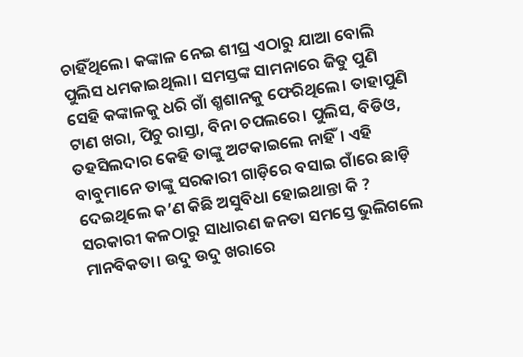ଚାହିଁଥିଲେ। କଙ୍କାଳ ନେଇ ଶୀଘ୍ର ଏଠାରୁ ଯାଆ ବୋଲି ପୁଲିସ ଧମକାଇଥିଲା। ସମସ୍ତଙ୍କ ସାମନାରେ ଜିତୁ ପୁଣି ସେହି କଙ୍କାଳକୁ ଧରି ଗାଁ ଶ୍ମଶାନକୁ ଫେରିଥିଲେ। ତାହାପୁଣି ଟାଣ ଖରା, ପିଚୁ ରାସ୍ତା, ବିନା ଚପଲରେ। ପୁଲିସ, ବିଡିଓ, ତହସିଲଦାର କେହି ତାଙ୍କୁ ଅଟକାଇଲେ ନାହିଁ। ଏହି ବାବୁମାନେ ତାଙ୍କୁ ସରକାରୀ ଗାଡ଼ିରେ ବସାଇ ଗାଁରେ ଛାଡ଼ି ଦେଇଥିଲେ କ’ଣ କିଛି ଅସୁବିଧା ହୋଇଥାନ୍ତା କି ?
ସରକାରୀ କଳଠାରୁ ସାଧାରଣ ଜନତା ସମସ୍ତେ ଭୁଲିଗଲେ ମାନବିକତା। ଉଦୁ ଉଦୁ ଖରାରେ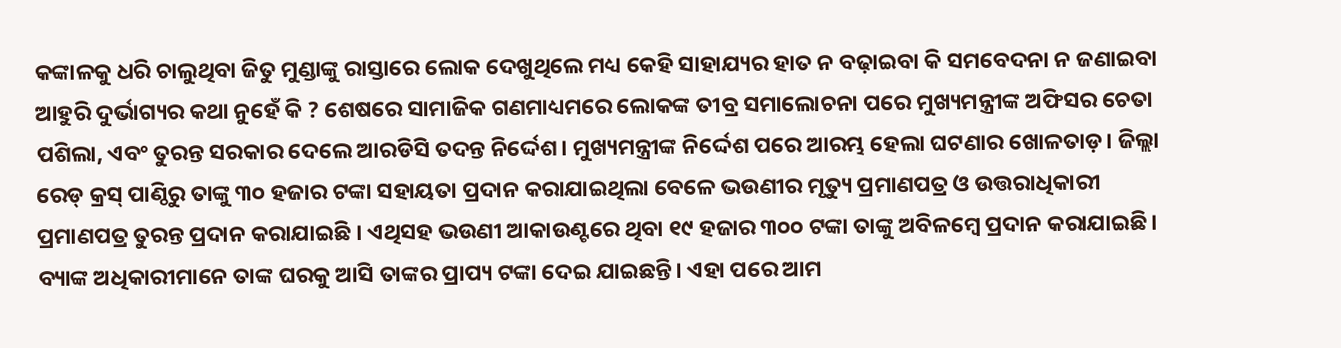କଙ୍କାଳକୁ ଧରି ଚାଲୁଥିବା ଜିତୁ ମୁଣ୍ଡାଙ୍କୁ ରାସ୍ତାରେ ଲୋକ ଦେଖୁଥିଲେ ମଧ୍ୟ କେହି ସାହାଯ୍ୟର ହାତ ନ ବଢ଼ାଇବା କି ସମବେଦନା ନ ଜଣାଇବା ଆହୁରି ଦୁର୍ଭାଗ୍ୟର କଥା ନୁହେଁ କି ? ଶେଷରେ ସାମାଜିକ ଗଣମାଧ୍ୟମରେ ଲୋକଙ୍କ ତୀବ୍ର ସମାଲୋଚନା ପରେ ମୁଖ୍ୟମନ୍ତ୍ରୀଙ୍କ ଅଫିସର ଚେତା ପଶିଲା, ଏବଂ ତୁରନ୍ତ ସରକାର ଦେଲେ ଆରଡିସି ତଦନ୍ତ ନିର୍ଦ୍ଦେଶ। ମୁଖ୍ୟମନ୍ତ୍ରୀଙ୍କ ନିର୍ଦ୍ଦେଶ ପରେ ଆରମ୍ଭ ହେଲା ଘଟଣାର ଖୋଳତାଡ଼। ଜିଲ୍ଲା ରେଡ୍ କ୍ରସ୍ ପାଣ୍ଠିରୁ ତାଙ୍କୁ ୩୦ ହଜାର ଟଙ୍କା ସହାୟତା ପ୍ରଦାନ କରାଯାଇଥିଲା ବେଳେ ଭଉଣୀର ମୃତ୍ୟୁ ପ୍ରମାଣପତ୍ର ଓ ଉତ୍ତରାଧିକାରୀ ପ୍ରମାଣପତ୍ର ତୁରନ୍ତ ପ୍ରଦାନ କରାଯାଇଛି । ଏଥିସହ ଭଉଣୀ ଆକାଉଣ୍ଟରେ ଥିବା ୧୯ ହଜାର ୩୦୦ ଟଙ୍କା ତାଙ୍କୁ ଅବିଳମ୍ବେ ପ୍ରଦାନ କରାଯାଇଛି। ବ୍ୟାଙ୍କ ଅଧିକାରୀମାନେ ତାଙ୍କ ଘରକୁ ଆସି ତାଙ୍କର ପ୍ରାପ୍ୟ ଟଙ୍କା ଦେଇ ଯାଇଛନ୍ତି। ଏହା ପରେ ଆମ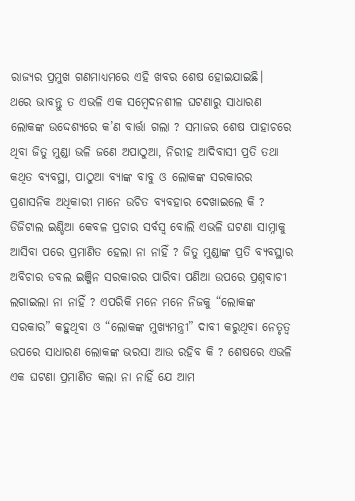ରାଜ୍ୟର ପ୍ରମୁଖ ଗଣମାଧ୍ୟମରେ ଏହି ଖବର ଶେଷ ହୋଇଯାଇଛି।
ଥରେ ଭାବନ୍ତୁ ତ ଏଭଳି ଏକ ସମ୍ବେଦନଶୀଳ ଘଟଣାରୁ ସାଧାରଣ ଲୋକଙ୍କ ଉଦ୍ଦେଶ୍ୟରେ କ’ଣ ବାର୍ତ୍ତା ଗଲା ? ସମାଜର ଶେଷ ପାହାଚରେ ଥିବା ଜିତୁ ମୁଣ୍ଡା ଭଳି ଜଣେ ଅପାଠୁଆ, ନିରୀହ ଆଦିବାସୀ ପ୍ରତି ତଥା କଥିତ ବ୍ୟବସ୍ଥା, ପାଠୁଆ ବ୍ୟାଙ୍କ ବାବୁ ଓ ଲୋକଙ୍କ ସରକାରର ପ୍ରଶାସନିକ ଅଧିକାରୀ ମାନେ ଉଚିତ ବ୍ୟବହାର ଦେଖାଇଲେ କି ? ଡିଜିଟାଲ ଇଣ୍ଡିଆ କେବଳ ପ୍ରଚାର ସର୍ବସ୍ବ ବୋଲି ଏଭଳି ଘଟଣା ସାମ୍ନାକୁ ଆସିବା ପରେ ପ୍ରମାଣିତ ହେଲା ନା ନାହିଁ ? ଜିତୁ ମୁଣ୍ଡାଙ୍କ ପ୍ରତି ବ୍ୟବସ୍ଥାର ଅବିଚାର ଡବଲ ଇଞ୍ଜିନ ସରକାରର ପାରିବା ପଣିଆ ଉପରେ ପ୍ରଶ୍ନବାଚୀ ଲଗାଇଲା ନା ନାହିଁ ? ଏପରିକି ମନେ ମନେ ନିଜକୁ “ଲୋକଙ୍କ ସରକାର” କହୁଥିବା ଓ “ଲୋକଙ୍କ ମୁଖ୍ୟମନ୍ତ୍ରୀ” ଦାବୀ କରୁଥିବା ନେତୃତ୍ୱ ଉପରେ ସାଧାରଣ ଲୋକଙ୍କ ଭରସା ଆଉ ରହିବ କି ? ଶେଷରେ ଏଭଳି ଏକ ଘଟଣା ପ୍ରମାଣିତ କଲା ନା ନାହିଁ ଯେ ଆମ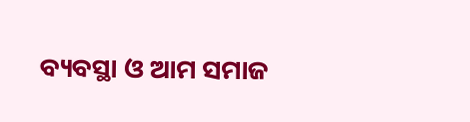ବ୍ୟବସ୍ଥା ଓ ଆମ ସମାଜ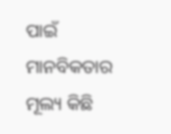ପାଇଁ ମାନବିକତାର ମୂଲ୍ୟ କିଛି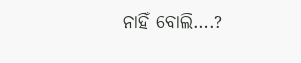ନାହିଁ ବୋଲି….?